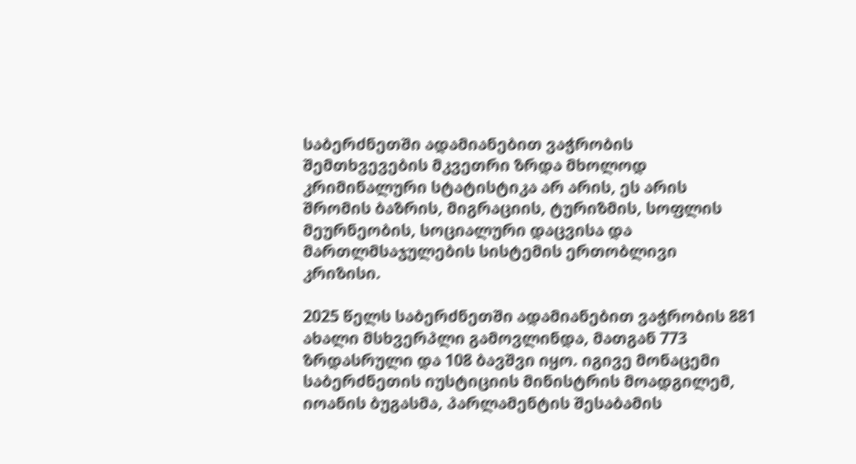საბერძნეთში ადამიანებით ვაჭრობის შემთხვევების მკვეთრი ზრდა მხოლოდ კრიმინალური სტატისტიკა არ არის, ეს არის შრომის ბაზრის, მიგრაციის, ტურიზმის, სოფლის მეურნეობის, სოციალური დაცვისა და მართლმსაჯულების სისტემის ერთობლივი კრიზისი.

2025 წელს საბერძნეთში ადამიანებით ვაჭრობის 881 ახალი მსხვერპლი გამოვლინდა, მათგან 773 ზრდასრული და 108 ბავშვი იყო. იგივე მონაცემი საბერძნეთის იუსტიციის მინისტრის მოადგილემ, იოანის ბუგასმა, პარლამენტის შესაბამის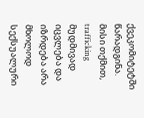ქვეკომიტეტში წარადგინა. მისი თქმით, trafficking მუდმივად იცვლება და იზრდება არა მხოლოდ სექსუალური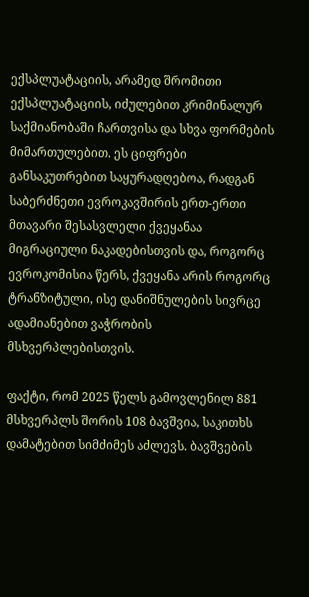ექსპლუატაციის, არამედ შრომითი ექსპლუატაციის, იძულებით კრიმინალურ საქმიანობაში ჩართვისა და სხვა ფორმების მიმართულებით. ეს ციფრები განსაკუთრებით საყურადღებოა, რადგან საბერძნეთი ევროკავშირის ერთ-ერთი მთავარი შესასვლელი ქვეყანაა მიგრაციული ნაკადებისთვის და, როგორც ევროკომისია წერს, ქვეყანა არის როგორც ტრანზიტული, ისე დანიშნულების სივრცე ადამიანებით ვაჭრობის მსხვერპლებისთვის.

ფაქტი, რომ 2025 წელს გამოვლენილ 881 მსხვერპლს შორის 108 ბავშვია, საკითხს დამატებით სიმძიმეს აძლევს. ბავშვების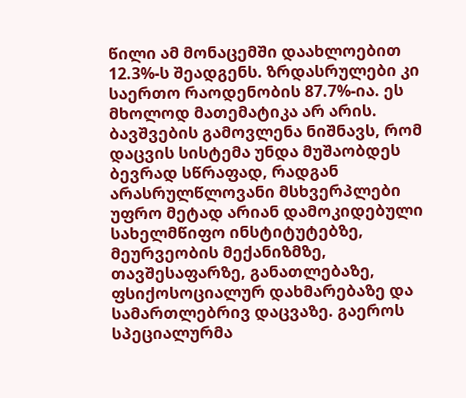წილი ამ მონაცემში დაახლოებით 12.3%-ს შეადგენს. ზრდასრულები კი საერთო რაოდენობის 87.7%-ია. ეს მხოლოდ მათემატიკა არ არის. ბავშვების გამოვლენა ნიშნავს, რომ დაცვის სისტემა უნდა მუშაობდეს ბევრად სწრაფად, რადგან არასრულწლოვანი მსხვერპლები უფრო მეტად არიან დამოკიდებული სახელმწიფო ინსტიტუტებზე, მეურვეობის მექანიზმზე, თავშესაფარზე, განათლებაზე, ფსიქოსოციალურ დახმარებაზე და სამართლებრივ დაცვაზე. გაეროს სპეციალურმა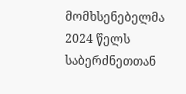მომხსენებელმა 2024 წელს საბერძნეთთან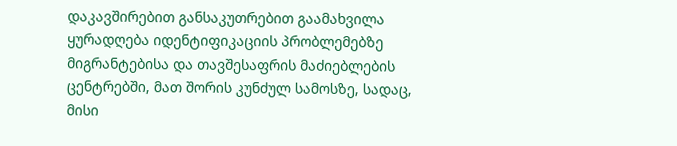დაკავშირებით განსაკუთრებით გაამახვილა ყურადღება იდენტიფიკაციის პრობლემებზე მიგრანტებისა და თავშესაფრის მაძიებლების ცენტრებში, მათ შორის კუნძულ სამოსზე, სადაც, მისი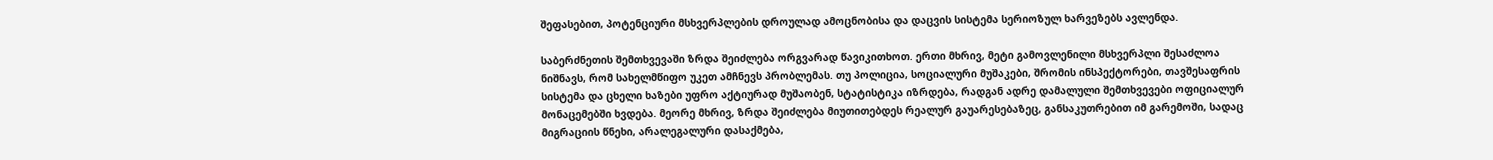შეფასებით, პოტენციური მსხვერპლების დროულად ამოცნობისა და დაცვის სისტემა სერიოზულ ხარვეზებს ავლენდა.

საბერძნეთის შემთხვევაში ზრდა შეიძლება ორგვარად წავიკითხოთ. ერთი მხრივ, მეტი გამოვლენილი მსხვერპლი შესაძლოა ნიშნავს, რომ სახელმწიფო უკეთ ამჩნევს პრობლემას. თუ პოლიცია, სოციალური მუშაკები, შრომის ინსპექტორები, თავშესაფრის სისტემა და ცხელი ხაზები უფრო აქტიურად მუშაობენ, სტატისტიკა იზრდება, რადგან ადრე დამალული შემთხვევები ოფიციალურ მონაცემებში ხვდება. მეორე მხრივ, ზრდა შეიძლება მიუთითებდეს რეალურ გაუარესებაზეც, განსაკუთრებით იმ გარემოში, სადაც მიგრაციის წნეხი, არალეგალური დასაქმება,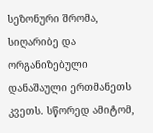სეზონური შრომა, სიღარიბე და ორგანიზებული დანაშაული ერთმანეთს კვეთს. სწორედ ამიტომ,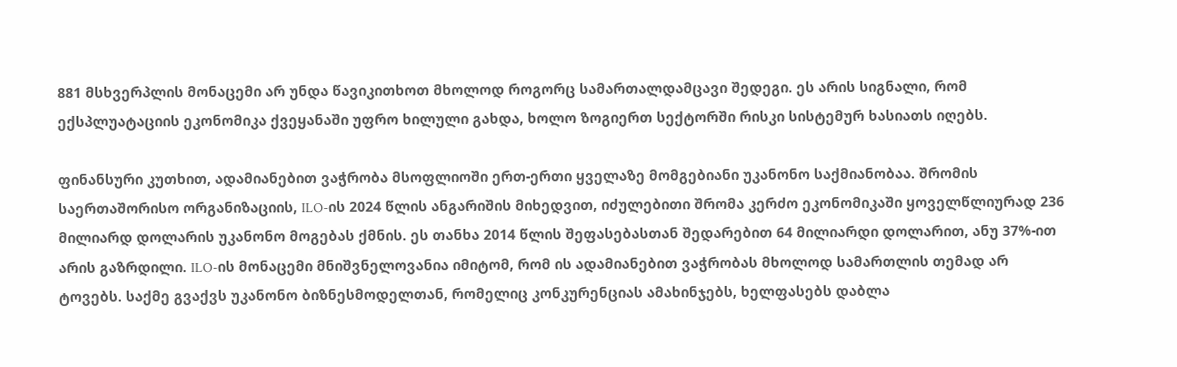881 მსხვერპლის მონაცემი არ უნდა წავიკითხოთ მხოლოდ როგორც სამართალდამცავი შედეგი. ეს არის სიგნალი, რომ ექსპლუატაციის ეკონომიკა ქვეყანაში უფრო ხილული გახდა, ხოლო ზოგიერთ სექტორში რისკი სისტემურ ხასიათს იღებს.

ფინანსური კუთხით, ადამიანებით ვაჭრობა მსოფლიოში ერთ-ერთი ყველაზე მომგებიანი უკანონო საქმიანობაა. შრომის საერთაშორისო ორგანიზაციის, ILO-ის 2024 წლის ანგარიშის მიხედვით, იძულებითი შრომა კერძო ეკონომიკაში ყოველწლიურად 236 მილიარდ დოლარის უკანონო მოგებას ქმნის. ეს თანხა 2014 წლის შეფასებასთან შედარებით 64 მილიარდი დოლარით, ანუ 37%-ით არის გაზრდილი. ILO-ის მონაცემი მნიშვნელოვანია იმიტომ, რომ ის ადამიანებით ვაჭრობას მხოლოდ სამართლის თემად არ ტოვებს. საქმე გვაქვს უკანონო ბიზნესმოდელთან, რომელიც კონკურენციას ამახინჯებს, ხელფასებს დაბლა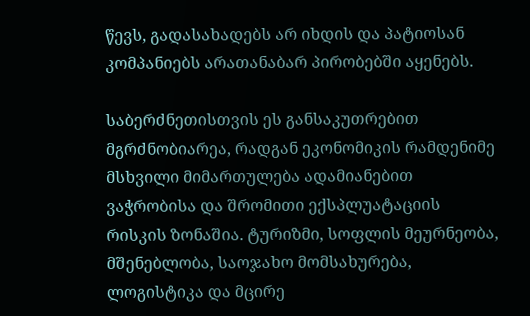წევს, გადასახადებს არ იხდის და პატიოსან კომპანიებს არათანაბარ პირობებში აყენებს.

საბერძნეთისთვის ეს განსაკუთრებით მგრძნობიარეა, რადგან ეკონომიკის რამდენიმე მსხვილი მიმართულება ადამიანებით ვაჭრობისა და შრომითი ექსპლუატაციის რისკის ზონაშია. ტურიზმი, სოფლის მეურნეობა, მშენებლობა, საოჯახო მომსახურება, ლოგისტიკა და მცირე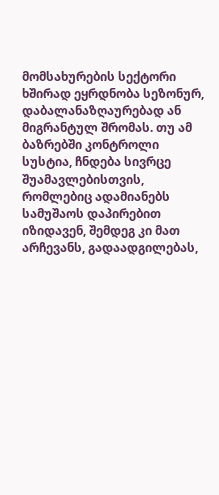მომსახურების სექტორი ხშირად ეყრდნობა სეზონურ, დაბალანაზღაურებად ან მიგრანტულ შრომას. თუ ამ ბაზრებში კონტროლი სუსტია, ჩნდება სივრცე შუამავლებისთვის, რომლებიც ადამიანებს სამუშაოს დაპირებით იზიდავენ, შემდეგ კი მათ არჩევანს, გადაადგილებას,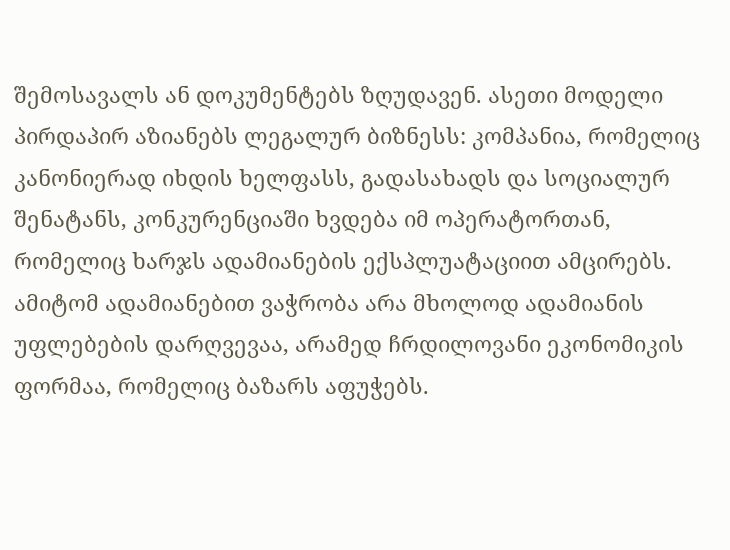შემოსავალს ან დოკუმენტებს ზღუდავენ. ასეთი მოდელი პირდაპირ აზიანებს ლეგალურ ბიზნესს: კომპანია, რომელიც კანონიერად იხდის ხელფასს, გადასახადს და სოციალურ შენატანს, კონკურენციაში ხვდება იმ ოპერატორთან, რომელიც ხარჯს ადამიანების ექსპლუატაციით ამცირებს. ამიტომ ადამიანებით ვაჭრობა არა მხოლოდ ადამიანის უფლებების დარღვევაა, არამედ ჩრდილოვანი ეკონომიკის ფორმაა, რომელიც ბაზარს აფუჭებს.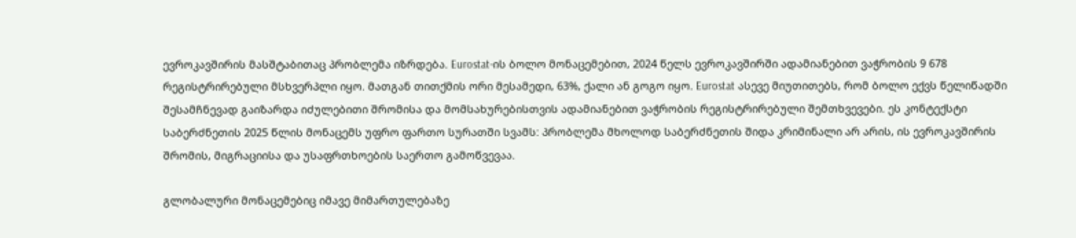ევროკავშირის მასშტაბითაც პრობლემა იზრდება. Eurostat-ის ბოლო მონაცემებით, 2024 წელს ევროკავშირში ადამიანებით ვაჭრობის 9 678 რეგისტრირებული მსხვერპლი იყო. მათგან თითქმის ორი მესამედი, 63%, ქალი ან გოგო იყო. Eurostat ასევე მიუთითებს, რომ ბოლო ექვს წელიწადში შესამჩნევად გაიზარდა იძულებითი შრომისა და მომსახურებისთვის ადამიანებით ვაჭრობის რეგისტრირებული შემთხვევები. ეს კონტექსტი საბერძნეთის 2025 წლის მონაცემს უფრო ფართო სურათში სვამს: პრობლემა მხოლოდ საბერძნეთის შიდა კრიმინალი არ არის, ის ევროკავშირის შრომის, მიგრაციისა და უსაფრთხოების საერთო გამოწვევაა.

გლობალური მონაცემებიც იმავე მიმართულებაზე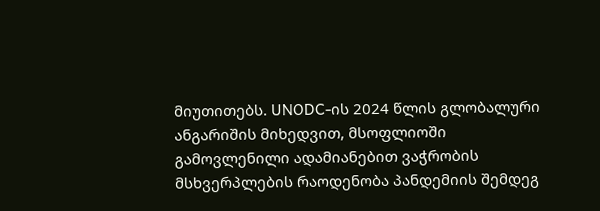მიუთითებს. UNODC-ის 2024 წლის გლობალური ანგარიშის მიხედვით, მსოფლიოში გამოვლენილი ადამიანებით ვაჭრობის მსხვერპლების რაოდენობა პანდემიის შემდეგ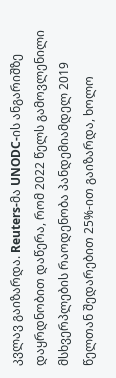კვლავ გაიზარდა. Reuters-მა UNODC-ის ანგარიშზე დაყრდნობით დაწერა, რომ 2022 წელს გამოვლენილი მსხვერპლების რაოდენობა პანდემიამდელ 2019 წელთან შედარებით 25%-ით გაიზარდა, ხოლო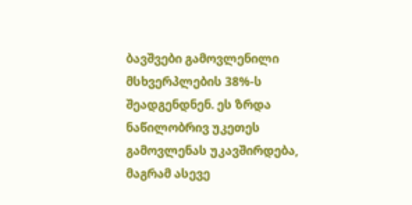ბავშვები გამოვლენილი მსხვერპლების 38%-ს შეადგენდნენ. ეს ზრდა ნაწილობრივ უკეთეს გამოვლენას უკავშირდება, მაგრამ ასევე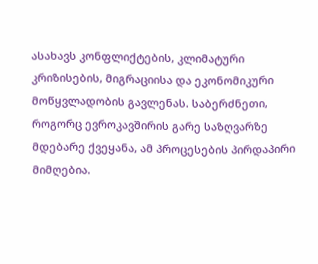ასახავს კონფლიქტების, კლიმატური კრიზისების, მიგრაციისა და ეკონომიკური მოწყვლადობის გავლენას. საბერძნეთი, როგორც ევროკავშირის გარე საზღვარზე მდებარე ქვეყანა, ამ პროცესების პირდაპირი მიმღებია.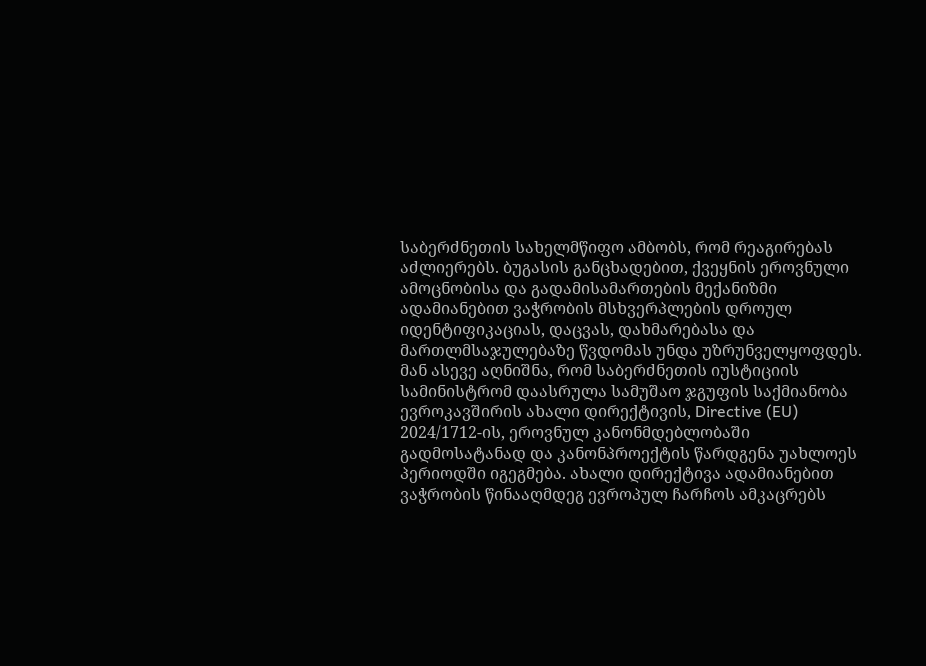საბერძნეთის სახელმწიფო ამბობს, რომ რეაგირებას აძლიერებს. ბუგასის განცხადებით, ქვეყნის ეროვნული ამოცნობისა და გადამისამართების მექანიზმი ადამიანებით ვაჭრობის მსხვერპლების დროულ იდენტიფიკაციას, დაცვას, დახმარებასა და მართლმსაჯულებაზე წვდომას უნდა უზრუნველყოფდეს. მან ასევე აღნიშნა, რომ საბერძნეთის იუსტიციის სამინისტრომ დაასრულა სამუშაო ჯგუფის საქმიანობა ევროკავშირის ახალი დირექტივის, Directive (EU) 2024/1712-ის, ეროვნულ კანონმდებლობაში გადმოსატანად და კანონპროექტის წარდგენა უახლოეს პერიოდში იგეგმება. ახალი დირექტივა ადამიანებით ვაჭრობის წინააღმდეგ ევროპულ ჩარჩოს ამკაცრებს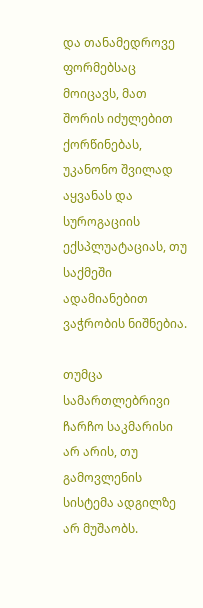და თანამედროვე ფორმებსაც მოიცავს, მათ შორის იძულებით ქორწინებას, უკანონო შვილად აყვანას და სუროგაციის ექსპლუატაციას, თუ საქმეში ადამიანებით ვაჭრობის ნიშნებია.

თუმცა სამართლებრივი ჩარჩო საკმარისი არ არის, თუ გამოვლენის სისტემა ადგილზე არ მუშაობს.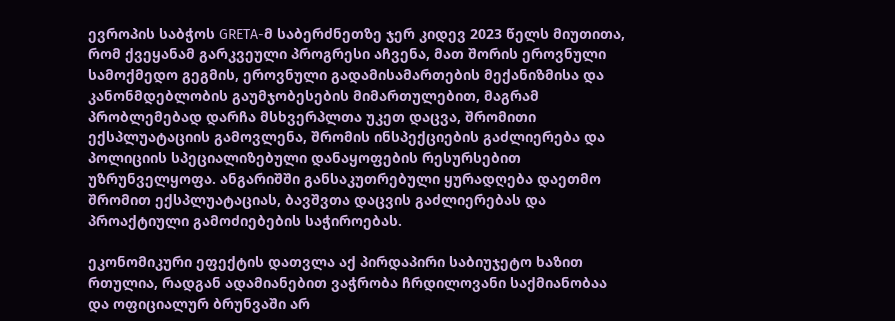ევროპის საბჭოს GRETA-მ საბერძნეთზე ჯერ კიდევ 2023 წელს მიუთითა, რომ ქვეყანამ გარკვეული პროგრესი აჩვენა, მათ შორის ეროვნული სამოქმედო გეგმის, ეროვნული გადამისამართების მექანიზმისა და კანონმდებლობის გაუმჯობესების მიმართულებით, მაგრამ პრობლემებად დარჩა მსხვერპლთა უკეთ დაცვა, შრომითი ექსპლუატაციის გამოვლენა, შრომის ინსპექციების გაძლიერება და პოლიციის სპეციალიზებული დანაყოფების რესურსებით უზრუნველყოფა. ანგარიშში განსაკუთრებული ყურადღება დაეთმო შრომით ექსპლუატაციას, ბავშვთა დაცვის გაძლიერებას და პროაქტიული გამოძიებების საჭიროებას.

ეკონომიკური ეფექტის დათვლა აქ პირდაპირი საბიუჯეტო ხაზით რთულია, რადგან ადამიანებით ვაჭრობა ჩრდილოვანი საქმიანობაა და ოფიციალურ ბრუნვაში არ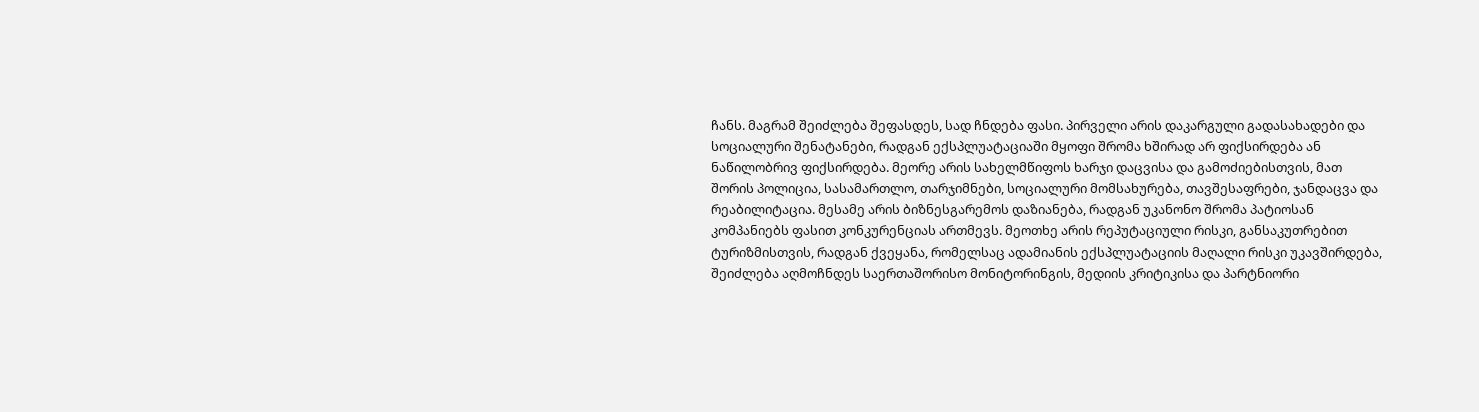ჩანს. მაგრამ შეიძლება შეფასდეს, სად ჩნდება ფასი. პირველი არის დაკარგული გადასახადები და სოციალური შენატანები, რადგან ექსპლუატაციაში მყოფი შრომა ხშირად არ ფიქსირდება ან ნაწილობრივ ფიქსირდება. მეორე არის სახელმწიფოს ხარჯი დაცვისა და გამოძიებისთვის, მათ შორის პოლიცია, სასამართლო, თარჯიმნები, სოციალური მომსახურება, თავშესაფრები, ჯანდაცვა და რეაბილიტაცია. მესამე არის ბიზნესგარემოს დაზიანება, რადგან უკანონო შრომა პატიოსან კომპანიებს ფასით კონკურენციას ართმევს. მეოთხე არის რეპუტაციული რისკი, განსაკუთრებით ტურიზმისთვის, რადგან ქვეყანა, რომელსაც ადამიანის ექსპლუატაციის მაღალი რისკი უკავშირდება, შეიძლება აღმოჩნდეს საერთაშორისო მონიტორინგის, მედიის კრიტიკისა და პარტნიორი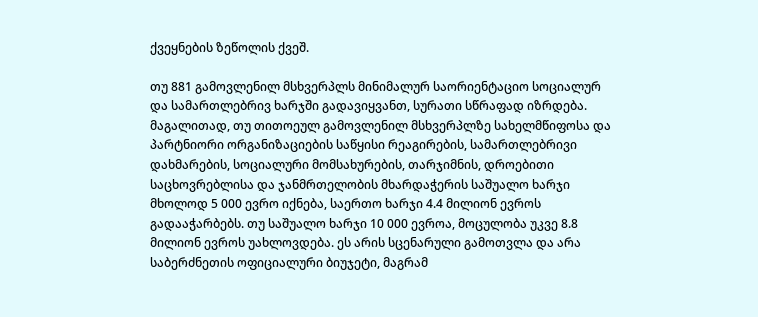ქვეყნების ზეწოლის ქვეშ.

თუ 881 გამოვლენილ მსხვერპლს მინიმალურ საორიენტაციო სოციალურ და სამართლებრივ ხარჯში გადავიყვანთ, სურათი სწრაფად იზრდება. მაგალითად, თუ თითოეულ გამოვლენილ მსხვერპლზე სახელმწიფოსა და პარტნიორი ორგანიზაციების საწყისი რეაგირების, სამართლებრივი დახმარების, სოციალური მომსახურების, თარჯიმნის, დროებითი საცხოვრებლისა და ჯანმრთელობის მხარდაჭერის საშუალო ხარჯი მხოლოდ 5 000 ევრო იქნება, საერთო ხარჯი 4.4 მილიონ ევროს გადააჭარბებს. თუ საშუალო ხარჯი 10 000 ევროა, მოცულობა უკვე 8.8 მილიონ ევროს უახლოვდება. ეს არის სცენარული გამოთვლა და არა საბერძნეთის ოფიციალური ბიუჯეტი, მაგრამ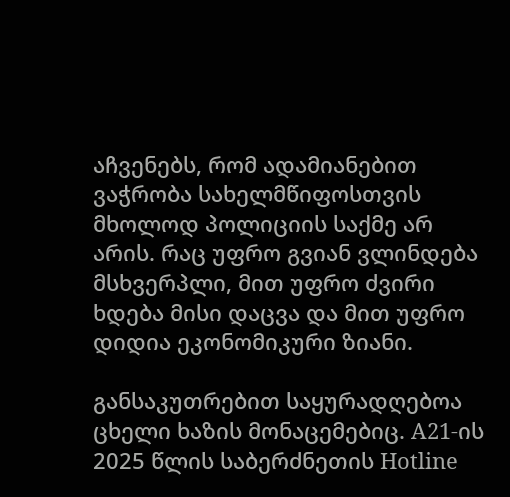აჩვენებს, რომ ადამიანებით ვაჭრობა სახელმწიფოსთვის მხოლოდ პოლიციის საქმე არ არის. რაც უფრო გვიან ვლინდება მსხვერპლი, მით უფრო ძვირი ხდება მისი დაცვა და მით უფრო დიდია ეკონომიკური ზიანი.

განსაკუთრებით საყურადღებოა ცხელი ხაზის მონაცემებიც. A21-ის 2025 წლის საბერძნეთის Hotline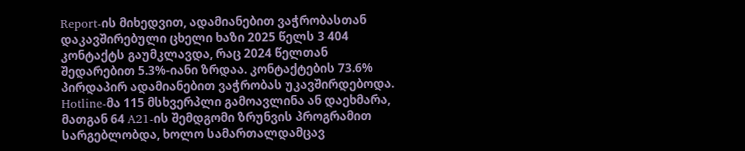Report-ის მიხედვით, ადამიანებით ვაჭრობასთან დაკავშირებული ცხელი ხაზი 2025 წელს 3 404 კონტაქტს გაუმკლავდა, რაც 2024 წელთან შედარებით 5.3%-იანი ზრდაა. კონტაქტების 73.6% პირდაპირ ადამიანებით ვაჭრობას უკავშირდებოდა. Hotline-მა 115 მსხვერპლი გამოავლინა ან დაეხმარა, მათგან 64 A21-ის შემდგომი ზრუნვის პროგრამით სარგებლობდა, ხოლო სამართალდამცავ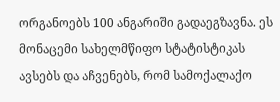ორგანოებს 100 ანგარიში გადაეგზავნა. ეს მონაცემი სახელმწიფო სტატისტიკას ავსებს და აჩვენებს, რომ სამოქალაქო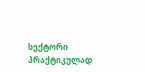სექტორი პრაქტიკულად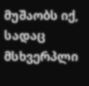მუშაობს იქ, სადაც მსხვერპლი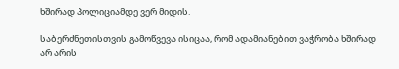ხშირად პოლიციამდე ვერ მიდის.

საბერძნეთისთვის გამოწვევა ისიცაა, რომ ადამიანებით ვაჭრობა ხშირად არ არის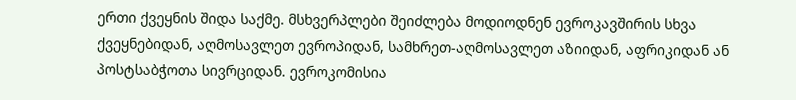ერთი ქვეყნის შიდა საქმე. მსხვერპლები შეიძლება მოდიოდნენ ევროკავშირის სხვა ქვეყნებიდან, აღმოსავლეთ ევროპიდან, სამხრეთ-აღმოსავლეთ აზიიდან, აფრიკიდან ან პოსტსაბჭოთა სივრციდან. ევროკომისია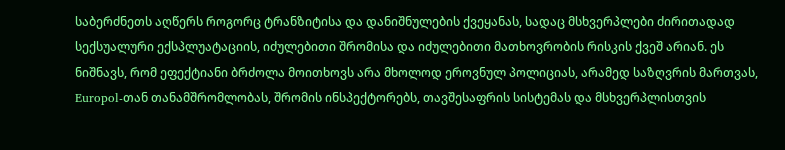საბერძნეთს აღწერს როგორც ტრანზიტისა და დანიშნულების ქვეყანას, სადაც მსხვერპლები ძირითადად სექსუალური ექსპლუატაციის, იძულებითი შრომისა და იძულებითი მათხოვრობის რისკის ქვეშ არიან. ეს ნიშნავს, რომ ეფექტიანი ბრძოლა მოითხოვს არა მხოლოდ ეროვნულ პოლიციას, არამედ საზღვრის მართვას, Europol-თან თანამშრომლობას, შრომის ინსპექტორებს, თავშესაფრის სისტემას და მსხვერპლისთვის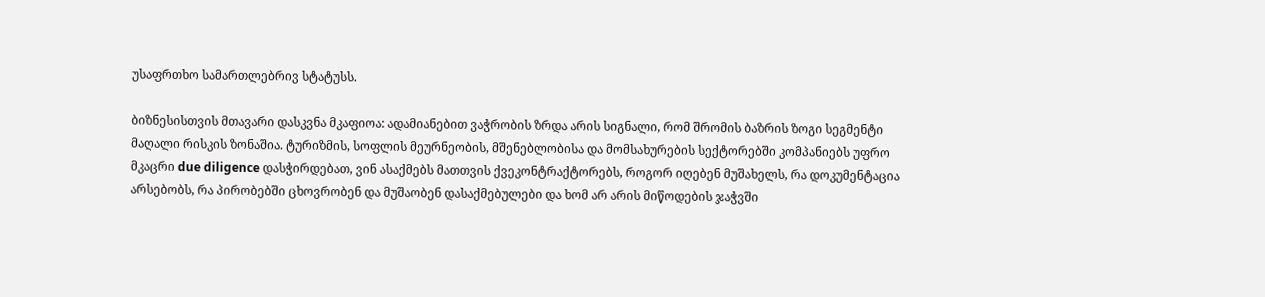უსაფრთხო სამართლებრივ სტატუსს.

ბიზნესისთვის მთავარი დასკვნა მკაფიოა: ადამიანებით ვაჭრობის ზრდა არის სიგნალი, რომ შრომის ბაზრის ზოგი სეგმენტი მაღალი რისკის ზონაშია. ტურიზმის, სოფლის მეურნეობის, მშენებლობისა და მომსახურების სექტორებში კომპანიებს უფრო მკაცრი due diligence დასჭირდებათ, ვინ ასაქმებს მათთვის ქვეკონტრაქტორებს, როგორ იღებენ მუშახელს, რა დოკუმენტაცია არსებობს, რა პირობებში ცხოვრობენ და მუშაობენ დასაქმებულები და ხომ არ არის მიწოდების ჯაჭვში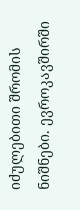იძულებითი შრომის ნიშნები. ევროკავშირში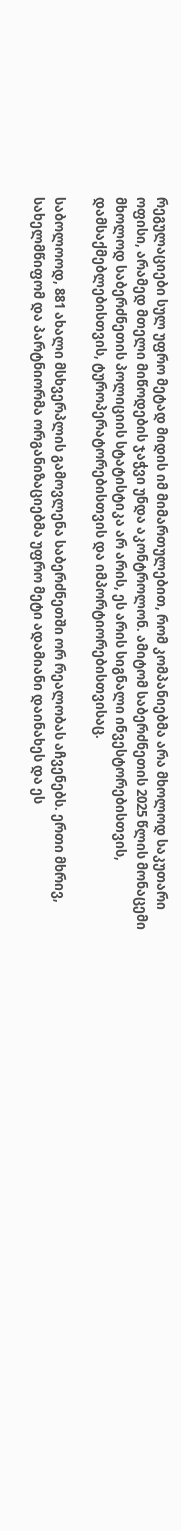რეგულაციები სულ უფრო მეტად მიდის იმ მიმართულებით, რომ კომპანიებმა არა მხოლოდ საკუთარი ოფისი, არამედ მთელი მიწოდების ჯაჭვი უნდა აკონტროლონ. ამიტომ საბერძნეთის 2025 წლის მონაცემი მხოლოდ საბერძნეთის პოლიციის სტატისტიკა არ არის, ეს არის სიგნალი ინვესტორებისთვის, დამსაქმებლებისთვის, ტუროპერატორებისთვის და იმპორტიორებისთვისაც.

საბოლოოდ, 881 ახალი მსხვერპლის გამოვლენა საბერძნეთში ორ რეალობას აჩვენებს. ერთი მხრივ, სახელმწიფომ და პარტნიორმა ორგანიზაციებმა უფრო მეტი ადამიანი დაინახეს და ეს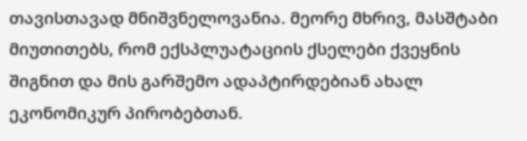თავისთავად მნიშვნელოვანია. მეორე მხრივ, მასშტაბი მიუთითებს, რომ ექსპლუატაციის ქსელები ქვეყნის შიგნით და მის გარშემო ადაპტირდებიან ახალ ეკონომიკურ პირობებთან.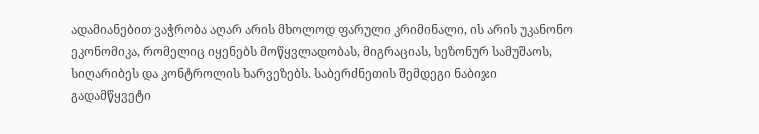ადამიანებით ვაჭრობა აღარ არის მხოლოდ ფარული კრიმინალი, ის არის უკანონო ეკონომიკა, რომელიც იყენებს მოწყვლადობას, მიგრაციას, სეზონურ სამუშაოს, სიღარიბეს და კონტროლის ხარვეზებს. საბერძნეთის შემდეგი ნაბიჯი გადამწყვეტი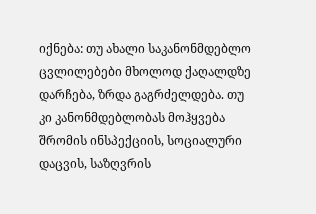იქნება: თუ ახალი საკანონმდებლო ცვლილებები მხოლოდ ქაღალდზე დარჩება, ზრდა გაგრძელდება. თუ კი კანონმდებლობას მოჰყვება შრომის ინსპექციის, სოციალური დაცვის, საზღვრის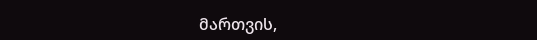მართვის,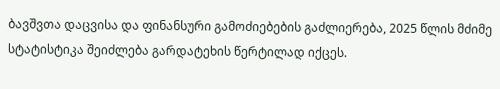ბავშვთა დაცვისა და ფინანსური გამოძიებების გაძლიერება, 2025 წლის მძიმე სტატისტიკა შეიძლება გარდატეხის წერტილად იქცეს.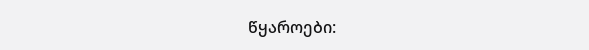წყაროები: